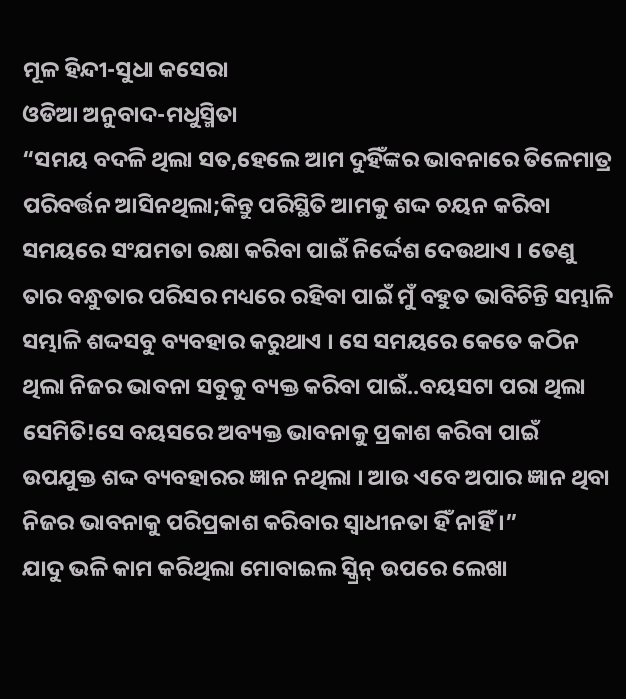ମୂଳ ହିନ୍ଦୀ-ସୁଧା କସେରା
ଓଡିଆ ଅନୁବାଦ-ମଧୁସ୍ମିତା
“ସମୟ ବଦଳି ଥିଲା ସତ,ହେଲେ ଆମ ଦୁହିଁଙ୍କର ଭାବନାରେ ତିଳେମାତ୍ର ପରିବର୍ତ୍ତନ ଆସିନଥିଲା;କିନ୍ତୁ ପରିସ୍ଥିତି ଆମକୁ ଶଦ୍ଦ ଚୟନ କରିବା ସମୟରେ ସଂଯମତା ରକ୍ଷା କରିବା ପାଇଁ ନିର୍ଦ୍ଦେଶ ଦେଉଥାଏ । ତେଣୁ ତାର ବନ୍ଧୁତାର ପରିସର ମଧ୍ୟରେ ରହିବା ପାଇଁ ମୁଁ ବହୁତ ଭାବିଚିନ୍ତି ସମ୍ଭାଳି ସମ୍ଭାଳି ଶଦ୍ଦସବୁ ବ୍ୟବହାର କରୁଥାଏ । ସେ ସମୟରେ କେତେ କଠିନ ଥିଲା ନିଜର ଭାବନା ସବୁକୁ ବ୍ୟକ୍ତ କରିବା ପାଇଁ..ବୟସଟା ପରା ଥିଲା ସେମିତି!ସେ ବୟସରେ ଅବ୍ୟକ୍ତ ଭାବନାକୁ ପ୍ରକାଶ କରିବା ପାଇଁ ଉପଯୁକ୍ତ ଶଦ୍ଦ ବ୍ୟବହାରର ଜ୍ଞାନ ନଥିଲା । ଆଉ ଏବେ ଅପାର ଜ୍ଞାନ ଥିବା ନିଜର ଭାବନାକୁ ପରିପ୍ରକାଶ କରିବାର ସ୍ୱାଧୀନତା ହିଁ ନାହିଁ ।”
ଯାଦୁ ଭଳି କାମ କରିଥିଲା ମୋବାଇଲ ସ୍କ୍ରିନ୍ ଉପରେ ଲେଖା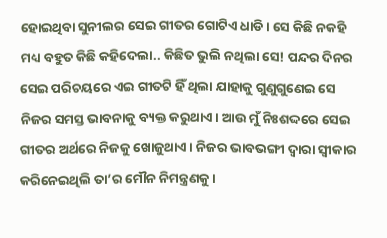ହୋଇଥିବା ସୁନୀଲର ସେଇ ଗୀତର ଗୋଟିଏ ଧାଡି। ସେ କିଛି ନକହି ମଧ୍ୟ ବହୁତ କିଛି କହିଦେଲା.. କିଛିତ ଭୁଲି ନଥିଲା ସେ! ପନ୍ଦର ଦିନର ସେଇ ପରିଚୟରେ ଏଇ ଗୀତଟି ହିଁ ଥିଲା ଯାହାକୁ ଗୁଣୁଗୁଣେଇ ସେ ନିଜର ସମସ୍ତ ଭାବନାକୁ ବ୍ୟକ୍ତ କରୁଥାଏ। ଆଉ ମୁଁ ନିଃଶଦ୍ଦରେ ସେଇ ଗୀତର ଅର୍ଥରେ ନିଜକୁ ଖୋଜୁଥାଏ। ନିଜର ଭାବଭଙ୍ଗୀ ଦ୍ୱାରା ସ୍ୱୀକାର କରିନେଇଥିଲି ତା’ର ମୌନ ନିମନ୍ତ୍ରଣକୁ।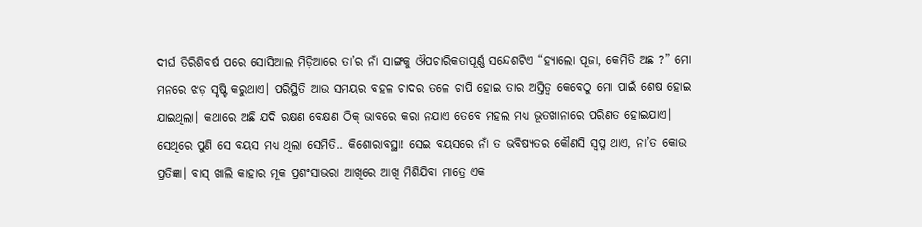ଦୀର୍ଘ ତିରିଶିବର୍ଷ ପରେ ସୋସିଆଲ ମିଡ଼ିଆରେ ତା’ର ନାଁ ସାଙ୍ଗକୁ ଔପଚାରିକତାପୂର୍ଣ୍ଣ ସନ୍ଦେଶଟିଏ “ହ୍ୟାଲୋ ପୂଜା, କେମିତି ଅଛ ?” ମୋ ମନରେ ଝଡ଼ ସୃଷ୍ଟି କରୁଥାଏ। ପରିସ୍ଥିତି ଆଉ ସମୟର ବହଳ ଚାଦର ତଳେ ଚାପି ହୋଇ ତାର ଅସ୍ତିତ୍ୱ କେବେଠୁ ମୋ ପାଇଁ ଶେଷ ହୋଇ ଯାଇଥିଲା। କଥାରେ ଅଛି ଯଦି ରକ୍ଷଣ ବେକ୍ଷଣ ଠିକ୍ ଭାବରେ କରା ନଯାଏ ତେବେ ମହଲ ମଧ୍ୟ ଭୂତଖାନାରେ ପରିଣତ ହୋଇଯାଏ। ସେଥିରେ ପୁଣି ସେ ବୟସ ମଧ୍ୟ ଥିଲା ସେମିତି.. କିଶୋରାବସ୍ଥା! ସେଇ ବୟସରେ ନାଁ ତ ଭବିଷ୍ୟତର କୌଣସି ସ୍ୱପ୍ନ ଥାଏ, ନା’ତ କୋଉ ପ୍ରତିଜ୍ଞା। ବାସ୍ ଖାଲି କାହାର ମୂକ ପ୍ରଶଂସାଭରା ଆଖିରେ ଆଖି ମିଶିଯିବା ମାତ୍ରେ ଏକ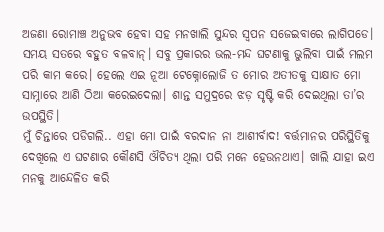ଅଜଣା ରୋମାଞ୍ଚ ଅନୁଭବ ହେବା ସହ ମନଖାଲି ସୁନ୍ଦର ସ୍ୱପନ ସଜେଇବାରେ ଲାଗିପଡେ। ସମୟ ସତରେ ବହୁତ ବଳବାନ୍। ସବୁ ପ୍ରକାରର ଭଲ-ମନ୍ଦ ଘଟଣାକୁ ଭୁଲିବା ପାଇଁ ମଲମ ପରି କାମ କରେ। ହେଲେ ଏଇ ନୂଆ ଟେକ୍ନୋଲୋଜି ତ ମୋର ଅତୀତକୁ ସାକ୍ଷାତ ମୋ ସାମ୍ନାରେ ଆଣି ଠିଆ କରେଇଦେଲା। ଶାନ୍ତ ସମୁଦ୍ରରେ ଝଡ଼ ସୃଷ୍ଟି କରି ଦେଇଥିଲା ତା’ର ଉପସ୍ଥିତି।
ମୁଁ ଚିନ୍ତାରେ ପଡିଗଲି.. ଏହା ମୋ ପାଇଁ ବରଦାନ ନା ଆଶୀର୍ବାଦ! ବର୍ତ୍ତମାନର ପରିସ୍ଥିତିକୁ ଦେଖିଲେ ଏ ଘଟଣାର କୌଣସି ଔଚିତ୍ୟ ଥିଲା ପରି ମନେ ହେଉନଥାଏ। ଖାଲି ଯାହା ଇଏ ମନକୁ ଆନ୍ଦେଳିତ କରି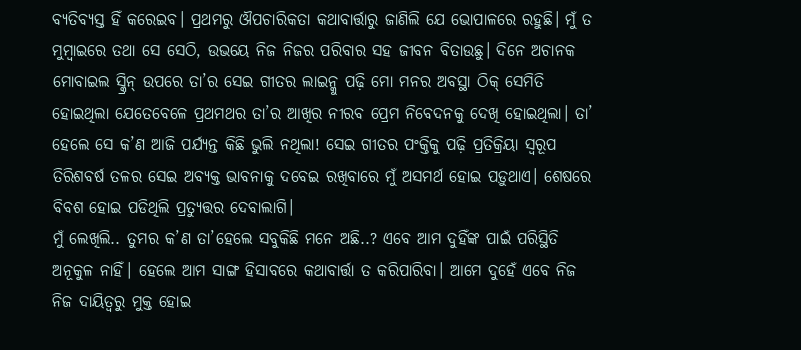ବ୍ୟତିବ୍ୟସ୍ତ ହିଁ କରେଇବ। ପ୍ରଥମରୁ ଔପଚାରିକତା କଥାବାର୍ତ୍ତାରୁ ଜାଣିଲି ଯେ ଭୋପାଳରେ ରହୁଛି। ମୁଁ ତ ମୁମ୍ବାଇରେ ତଥା ସେ ସେଠି, ଉଭୟେ ନିଜ ନିଜର ପରିବାର ସହ ଜୀବନ ବିତାଉଛୁ। ଦିନେ ଅଚାନକ ମୋବାଇଲ ସ୍କ୍ରିନ୍ ଉପରେ ତା’ର ସେଇ ଗୀତର ଲାଇନ୍କୁ ପଢ଼ି ମୋ ମନର ଅବସ୍ଥା ଠିକ୍ ସେମିତି ହୋଇଥିଲା ଯେତେବେଳେ ପ୍ରଥମଥର ତା’ର ଆଖିର ନୀରବ ପ୍ରେମ ନିବେଦନକୁ ଦେଖି ହୋଇଥିଲା। ତା’ ହେଲେ ସେ କ’ଣ ଆଜି ପର୍ଯ୍ୟନ୍ତ କିଛି ଭୁଲି ନଥିଲା! ସେଇ ଗୀତର ପଂକ୍ତିକୁ ପଢ଼ି ପ୍ରତିକ୍ରିୟା ସ୍ୱରୂପ ତିରିଶବର୍ଷ ତଳର ସେଇ ଅବ୍ୟକ୍ତ ଭାବନାକୁ ଦବେଇ ରଖିବାରେ ମୁଁ ଅସମର୍ଥ ହୋଇ ପଡ଼ୁଥାଏ। ଶେଷରେ ବିବଶ ହୋଇ ପଡିଥିଲି ପ୍ରତ୍ୟୁତ୍ତର ଦେବାଲାଗି।
ମୁଁ ଲେଖିଲି.. ତୁମର କ’ଣ ତା’ହେଲେ ସବୁକିଛି ମନେ ଅଛି..? ଏବେ ଆମ ଦୁହିଁଙ୍କ ପାଇଁ ପରିସ୍ଥିତି ଅନୂକୁଳ ନାହିଁ। ହେଲେ ଆମ ସାଙ୍ଗ ହିସାବରେ କଥାବାର୍ତ୍ତା ତ କରିପାରିବା। ଆମେ ଦୁହେଁ ଏବେ ନିଜ ନିଜ ଦାୟିତ୍ୱରୁ ମୁକ୍ତ ହୋଇ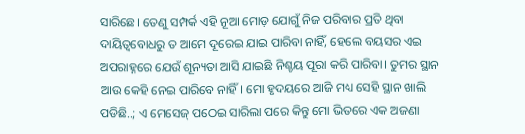ସାରିଛେ। ତେଣୁ ସମ୍ପର୍କ ଏହି ନୂଆ ମୋଡ଼ ଯୋଗୁଁ ନିଜ ପରିବାର ପ୍ରତି ଥିବା ଦାୟିତ୍ୱବୋଧରୁ ତ ଆମେ ଦୂରେଇ ଯାଇ ପାରିବା ନାହିଁ, ହେଲେ ବୟସର ଏଇ ଅପରାହ୍ନରେ ଯେଉଁ ଶୂନ୍ୟତା ଆସି ଯାଇଛି ନିଶ୍ଚୟ ପୂରା କରି ପାରିବା। ତୁମର ସ୍ଥାନ ଆଉ କେହି ନେଇ ପାରିବେ ନାହିଁ। ମୋ ହୃଦୟରେ ଆଜି ମଧ୍ୟ ସେହି ସ୍ଥାନ ଖାଲି ପଡିଛି..; ଏ ମେସେଜ୍ ପଠେଇ ସାରିଲା ପରେ କିନ୍ତୁ ମୋ ଭିତରେ ଏକ ଅଜଣା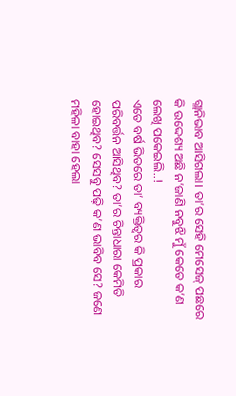ଗ୍ଲାନିଭାବ ଆସିଗଲା। ତା’ର ସେହି ମେସେଜ୍ ପଛରେ କି ଉଦ୍ଦେଶ୍ୟ ଅଛି ନ’ଜାଣି ନବୁଝି ମୁଁ କେତେ କ’ଣ ଲେଖି ପକେଇଲି..!
ଏତେ ବର୍ଷ ଭିତରେ ତା’ ବ୍ୟକ୍ତିତ୍ୱର କି ପ୍ରକାର ପରିବର୍ତ୍ତନ ଆସିଥିବ? ତା’ର ଚିନ୍ତାଧାରା କେମିତି ହୋଇଥିବ? ସେସବୁ ପଢ଼ି କ’ଣ ଭାବିବ ସେ? ଜଣେ ମହିଳା ବାହା ହେଲା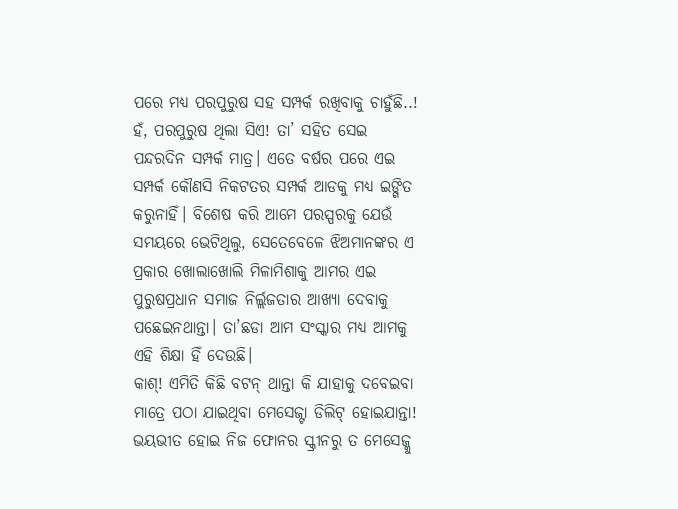ପରେ ମଧ୍ୟ ପରପୁରୁଷ ସହ ସମ୍ପର୍କ ରଖିବାକୁ ଚାହୁଁଛି..! ହଁ, ପରପୁରୁଷ ଥିଲା ସିଏ! ତା’ ସହିତ ସେଇ ପନ୍ଦରଦିନ ସମ୍ପର୍କ ମାତ୍ର। ଏତେ ବର୍ଷର ପରେ ଏଇ ସମ୍ପର୍କ କୌଣସି ନିକଟତର ସମ୍ପର୍କ ଆଡକୁ ମଧ୍ୟ ଇଙ୍ଗିତ କରୁନାହିଁ। ବିଶେଷ କରି ଆମେ ପରସ୍ପରକୁ ଯେଉଁ ସମୟରେ ଭେଟିଥିଲୁ, ସେତେବେଳେ ଝିଅମାନଙ୍କର ଏ ପ୍ରକାର ଖୋଲାଖୋଲି ମିଳାମିଶାକୁ ଆମର ଏଇ ପୁରୁଷପ୍ରଧାନ ସମାଜ ନିର୍ଲ୍ଲଜତାର ଆଖ୍ୟା ଦେବାକୁ ପଛେଇନଥାନ୍ତା। ତା’ଛଡା ଆମ ସଂସ୍କାର ମଧ୍ୟ ଆମକୁ ଏହି ଶିକ୍ଷା ହିଁ ଦେଉଛି।
କାଶ୍! ଏମିତି କିଛି ବଟନ୍ ଥାନ୍ତା କି ଯାହାକୁ ଦବେଇବା ମାତ୍ରେ ପଠା ଯାଇଥିବା ମେସେଜ୍ଟା ଡିଲିଟ୍ ହୋଇଯାନ୍ତା! ଭୟଭୀତ ହୋଇ ନିଜ ଫୋନର ସ୍କ୍ରୀନରୁ ତ ମେସେଜ୍କୁ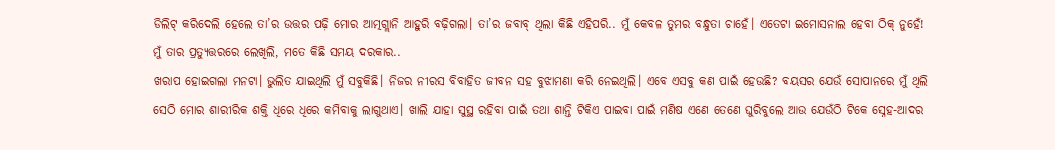ଡିଲିଟ୍ କରିଦେଲି ହେଲେ ତା’ର ଉତ୍ତର ପଢ଼ି ମୋର ଆତ୍ମଗ୍ଲାନି ଆହୁରି ବଢ଼ିଗଲା। ତା’ର ଜବାବ୍ ଥିଲା କିଛି ଏହିପରି.. ମୁଁ କେବଳ ତୁମର ବନ୍ଧୁତା ଚାହେଁ। ଏତେଟା ଇମୋସନାଲ ହେବା ଠିକ୍ ନୁହେଁ! ମୁଁ ତାର ପ୍ରତ୍ୟୁତ୍ତରରେ ଲେଖିଲି, ମତେ କିଛି ସମୟ ଦରକାର..
ଖରାପ ହୋଇଗଲା ମନଟା। ଭୁଲିତ ଯାଇଥିଲି ମୁଁ ସବୁକିଛି। ନିଜର ନୀରସ ବିବାହିତ ଜୀବନ ସହ ବୁଝାମଣା କରି ନେଇଥିଲି। ଏବେ ଏସବୁ କଣ ପାଇଁ ହେଉଛି? ବୟସର ଯେଉଁ ସୋପାନରେ ମୁଁ ଥିଲି ସେଠି ମୋର ଶାରୀରିକ ଶକ୍ତି ଧିରେ ଧିରେ କମିବାକୁ ଲାଗୁଥାଏ। ଖାଲି ଯାହା ସୁସ୍ଥ ରହିବା ପାଇଁ ତଥା ଶାନ୍ତି ଟିକିଏ ପାଇବା ପାଇଁ ମଣିଷ ଏଣେ ତେଣେ ଘୁରିବୁଲେ ଆଉ ଯେଉଁଠି ଟିକେ ସ୍ନେହ-ଆଦର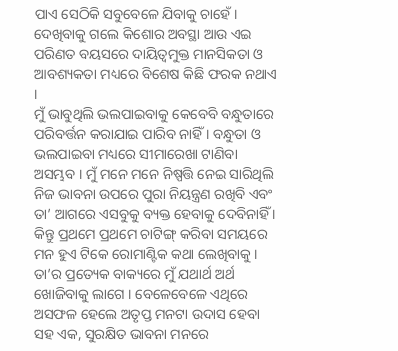ପାଏ ସେଠିକି ସବୁବେଳେ ଯିବାକୁ ଚାହେଁ। ଦେଖିବାକୁ ଗଲେ କିଶୋର ଅବସ୍ଥା ଆଉ ଏଇ ପରିଣତ ବୟସରେ ଦାୟିତ୍ୱମୁକ୍ତ ମାନସିକତା ଓ ଆବଶ୍ୟକତା ମଧ୍ୟରେ ବିଶେଷ କିଛି ଫରକ ନଥାଏ ।
ମୁଁ ଭାବୁଥିଲି ଭଲପାଇବାକୁ କେବେବି ବନ୍ଧୁତାରେ ପରିବର୍ତ୍ତନ କରାଯାଇ ପାରିବ ନାହିଁ । ବନ୍ଧୁତା ଓ ଭଲପାଇବା ମଧ୍ୟରେ ସୀମାରେଖା ଟାଣିବା ଅସମ୍ଭବ । ମୁଁ ମନେ ମନେ ନିଷ୍ପତ୍ତି ନେଇ ସାରିଥିଲି ନିଜ ଭାବନା ଉପରେ ପୁରା ନିୟନ୍ତ୍ରଣ ରଖିବି ଏବଂ ତା’ ଆଗରେ ଏସବୁକୁ ବ୍ୟକ୍ତ ହେବାକୁ ଦେବିନାହିଁ । କିନ୍ତୁ ପ୍ରଥମେ ପ୍ରଥମେ ଚାଟିଙ୍ଗ୍ କରିବା ସମୟରେ ମନ ହୁଏ ଟିକେ ରୋମାଣ୍ଟିକ କଥା ଲେଖିବାକୁ । ତା’ର ପ୍ରତ୍ୟେକ ବାକ୍ୟରେ ମୁଁ ଯଥାର୍ଥ ଅର୍ଥ ଖୋଜିବାକୁ ଲାଗେ । ବେଳେବେଳେ ଏଥିରେ ଅସଫଳ ହେଲେ ଅତୃପ୍ତ ମନଟା ଉଦାସ ହେବା ସହ ଏକ, ସୁରକ୍ଷିତ ଭାବନା ମନରେ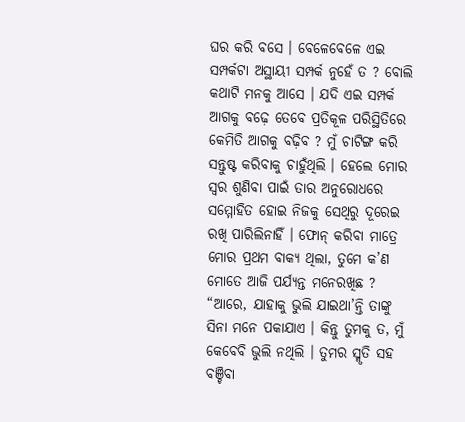ଘର କରି ବସେ । ବେଳେବେଳେ ଏଇ ସମ୍ପର୍କଟା ଅସ୍ଥାୟୀ ସମ୍ପର୍କ ନୁହେଁ ତ ? ବୋଲି କଥାଟି ମନକୁ ଆସେ । ଯଦି ଏଇ ସମ୍ପର୍କ ଆଗକୁ ବଢ଼େ ତେବେ ପ୍ରତିକୂଳ ପରିସ୍ଥିତିରେ କେମିତି ଆଗକୁ ବଢ଼ିବ ? ମୁଁ ଚାଟିଙ୍ଗ କରି ସନ୍ତୁଷ୍ଟ କରିବାକୁ ଚାହୁଁଥିଲି । ହେଲେ ମୋର ସ୍ୱର ଶୁଣିବା ପାଇଁ ତାର ଅନୁରୋଧରେ ସମ୍ମୋହିତ ହୋଇ ନିଜକୁ ସେଥିରୁ ଦୂରେଇ ରଖି ପାରିଲିନାହିଁ । ଫୋନ୍ କରିବା ମାତ୍ରେ ମୋର ପ୍ରଥମ ବାକ୍ୟ ଥିଲା, ତୁମେ କ’ଣ ମୋତେ ଆଜି ପର୍ଯ୍ୟନ୍ତ ମନେରଖିଛ ?
“ଆରେ, ଯାହାକୁ ଭୁଲି ଯାଇଥା’ନ୍ତି ତାଙ୍କୁ ସିନା ମନେ ପକାଯାଏ । କିନ୍ତୁ ତୁମକୁ ତ, ମୁଁ କେବେବି ଭୁଲି ନଥିଲି । ତୁମର ସ୍ମୃତି ସହ ବଞ୍ଚିବା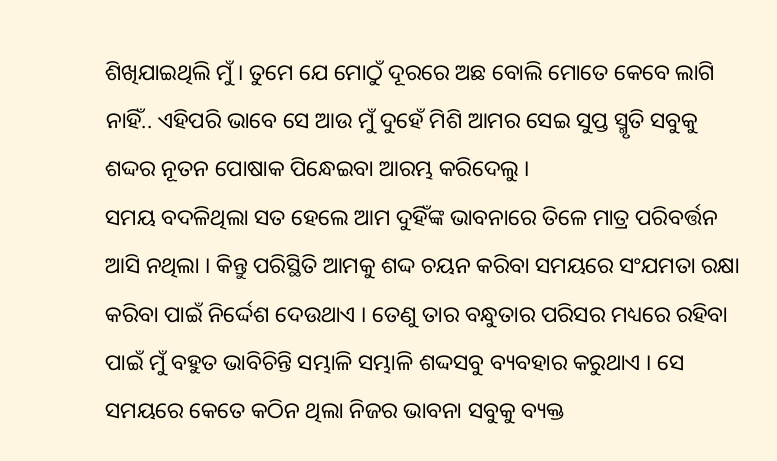ଶିଖିଯାଇଥିଲି ମୁଁ । ତୁମେ ଯେ ମୋଠୁଁ ଦୂରରେ ଅଛ ବୋଲି ମୋତେ କେବେ ଲାଗି ନାହିଁ.. ଏହିପରି ଭାବେ ସେ ଆଉ ମୁଁ ଦୁହେଁ ମିଶି ଆମର ସେଇ ସୁପ୍ତ ସ୍ମୃତି ସବୁକୁ ଶଦ୍ଦର ନୂତନ ପୋଷାକ ପିନ୍ଧେଇବା ଆରମ୍ଭ କରିଦେଲୁ ।
ସମୟ ବଦଳିଥିଲା ସତ ହେଲେ ଆମ ଦୁହିଁଙ୍କ ଭାବନାରେ ତିଳେ ମାତ୍ର ପରିବର୍ତ୍ତନ ଆସି ନଥିଲା । କିନ୍ତୁ ପରିସ୍ଥିତି ଆମକୁ ଶଦ୍ଦ ଚୟନ କରିବା ସମୟରେ ସଂଯମତା ରକ୍ଷା କରିବା ପାଇଁ ନିର୍ଦ୍ଦେଶ ଦେଉଥାଏ । ତେଣୁ ତାର ବନ୍ଧୁତାର ପରିସର ମଧ୍ୟରେ ରହିବା ପାଇଁ ମୁଁ ବହୁତ ଭାବିଚିନ୍ତି ସମ୍ଭାଳି ସମ୍ଭାଳି ଶଦ୍ଦସବୁ ବ୍ୟବହାର କରୁଥାଏ । ସେ ସମୟରେ କେତେ କଠିନ ଥିଲା ନିଜର ଭାବନା ସବୁକୁ ବ୍ୟକ୍ତ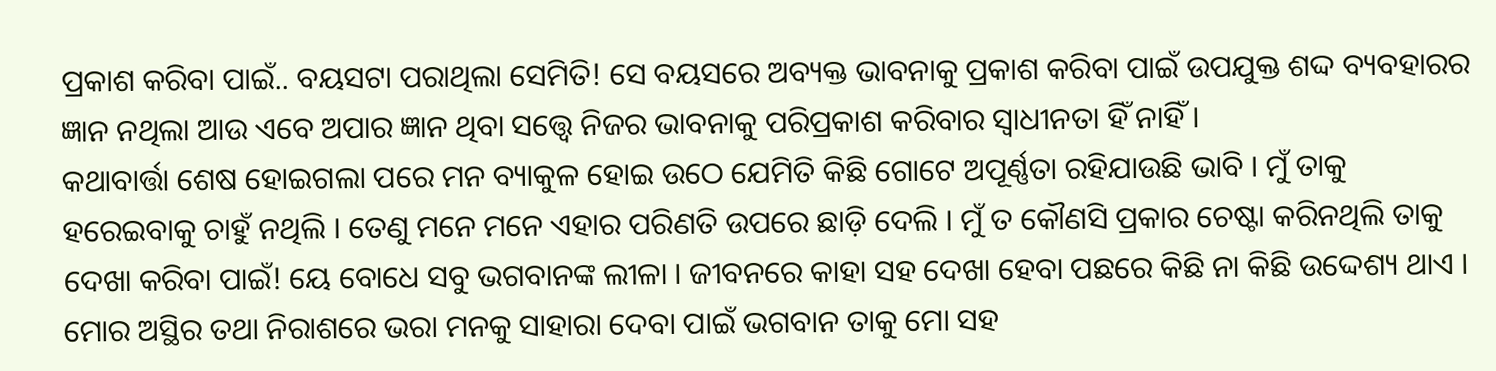ପ୍ରକାଶ କରିବା ପାଇଁ.. ବୟସଟା ପରାଥିଲା ସେମିତି! ସେ ବୟସରେ ଅବ୍ୟକ୍ତ ଭାବନାକୁ ପ୍ରକାଶ କରିବା ପାଇଁ ଉପଯୁକ୍ତ ଶଦ୍ଦ ବ୍ୟବହାରର ଜ୍ଞାନ ନଥିଲା ଆଉ ଏବେ ଅପାର ଜ୍ଞାନ ଥିବା ସତ୍ତ୍ବେ ନିଜର ଭାବନାକୁ ପରିପ୍ରକାଶ କରିବାର ସ୍ୱାଧୀନତା ହିଁ ନାହିଁ ।
କଥାବାର୍ତ୍ତା ଶେଷ ହୋଇଗଲା ପରେ ମନ ବ୍ୟାକୁଳ ହୋଇ ଉଠେ ଯେମିତି କିଛି ଗୋଟେ ଅପୂର୍ଣ୍ଣତା ରହିଯାଉଛି ଭାବି । ମୁଁ ତାକୁ ହରେଇବାକୁ ଚାହୁଁ ନଥିଲି । ତେଣୁ ମନେ ମନେ ଏହାର ପରିଣତି ଉପରେ ଛାଡ଼ି ଦେଲି । ମୁଁ ତ କୌଣସି ପ୍ରକାର ଚେଷ୍ଟା କରିନଥିଲି ତାକୁ ଦେଖା କରିବା ପାଇଁ! ୟେ ବୋଧେ ସବୁ ଭଗବାନଙ୍କ ଲୀଳା । ଜୀବନରେ କାହା ସହ ଦେଖା ହେବା ପଛରେ କିଛି ନା କିଛି ଉଦ୍ଦେଶ୍ୟ ଥାଏ । ମୋର ଅସ୍ଥିର ତଥା ନିରାଶରେ ଭରା ମନକୁ ସାହାରା ଦେବା ପାଇଁ ଭଗବାନ ତାକୁ ମୋ ସହ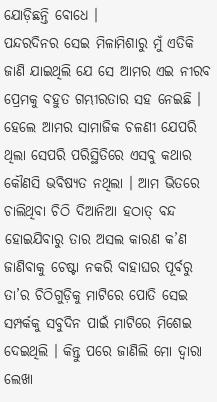ଯୋଡ଼ିଛନ୍ତି ବୋଧେ ।
ପନ୍ଦରଦିନର ସେଇ ମିଳାମିଶାରୁ ମୁଁ ଏତିକି ଜାଣି ଯାଇଥିଲି ଯେ ସେ ଆମର ଏଇ ନୀରବ ପ୍ରେମକୁ ବହୁତ ଗମ୍ଭୀରତାର ସହ ନେଇଛି । ହେଲେ ଆମର ସାମାଜିକ ଚଳଣୀ ଯେପରି ଥିଲା ସେପରି ପରିସ୍ଥିତିରେ ଏସବୁ କଥାର କୌଣସି ଭବିଷ୍ୟତ ନଥିଲା । ଆମ ଭିତରେ ଚାଲିଥିବା ଚିଠି ଦିଆନିଆ ହଠାତ୍ ବନ୍ଦ ହୋଇଯିବାରୁ ତାର ଅସଲ କାରଣ କ’ଣ ଜାଣିବାକୁ ଚେଷ୍ଟା ନକରି ବାହାଘର ପୂର୍ବରୁ ତା’ର ଚିଠିଗୁଡ଼ିକୁ ମାଟିରେ ପୋତି ସେଇ ସମ୍ପର୍କକୁ ସବୁଦିନ ପାଇଁ ମାଟିରେ ମିଶେଇ ଦେଇଥିଲି । କିନ୍ତୁ ପରେ ଜାଣିଲି ମୋ ଦ୍ୱାରା ଲେଖା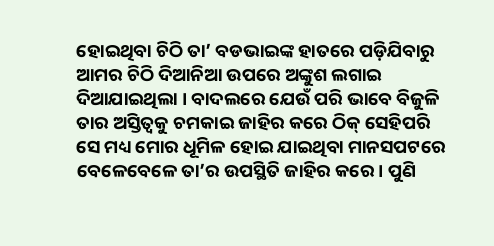ହୋଇଥିବା ଚିଠି ତା’ ବଡଭାଇଙ୍କ ହାତରେ ପଡ଼ିଯିବାରୁ ଆମର ଚିଠି ଦିଆନିଆ ଉପରେ ଅଙ୍କୁଶ ଲଗାଇ ଦିଆଯାଇଥିଲା । ବାଦଲରେ ଯେଉଁ ପରି ଭାବେ ବିଜୁଳି ତାର ଅସ୍ତିତ୍ୱକୁ ଚମକାଇ ଜାହିର କରେ ଠିକ୍ ସେହିପରି ସେ ମଧ୍ୟ ମୋର ଧୂମିଳ ହୋଇ ଯାଇଥିବା ମାନସପଟରେ ବେଳେବେଳେ ତା’ର ଉପସ୍ଥିତି ଜାହିର କରେ । ପୁଣି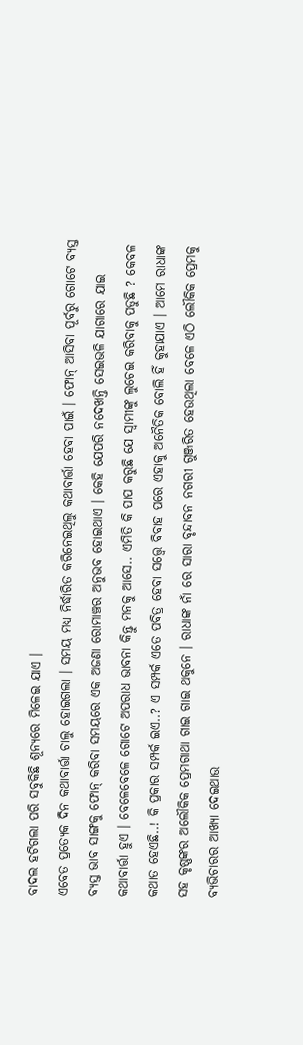ବାଦଲ ହଟିଗଲା ପରି ସବୁକିଛି ଶୂନ୍ୟରେ ମିଳେଇ ଯାଏ ।
ଏବେତ ପ୍ରତ୍ୟେକ ଦିନ କଥାବାର୍ତ୍ତା ଚାଲୁ ହୋଇଗଲା । ସମୟ ମଧ୍ୟ ନିର୍ଦ୍ଧାରିତ କରିନେଇଥିଲୁ କଥାବାର୍ତ୍ତା ହେବା ପାଇଁ । ଫୋନ୍ ଆସିବା ପୂର୍ବରୁ ଗୋଟେ ବ୍ୟସ୍ତ ବ୍ୟସ୍ତ ଭାବ ସାଙ୍ଗକୁ ଫୋନ୍ କରିବା ସମୟରେ ଏକ ଅଜଣା ରୋମାଞ୍ଚର ଅନୁଭବ ହୋଇଥାଏ । କେହି ଯେପରି ନଦେଖନ୍ତି ସେଇଭଳି ଯାଗାରେ ଯାଇ କଥାବାର୍ତ୍ତା ହୁଏ । ବେଳେବେଳେ ଗୋଟେ ଅପରାଧ ଭାବନା କିନ୍ତୁ ମନକୁ ଆସେ.. ଏମିତି କି ପାପ କରୁଛି ଯେ ସ୍ୱାମୀଙ୍କୁ ଲୁଚେଇ କରିବାକୁ ପଡୁଛି ? କେବଳ କଥାତ ହେଏଛି..! କି ପ୍ରକାର ସମ୍ପର୍କ ଇଏ..? ଏ ସମ୍ପର୍କ ଏତେ ପବିତ୍ର ହେବା ସତ୍ତ୍ବେ ବିବାହ ପରେ ଏହାକୁ ଅନୈତିକ ବୋଲି ହିଁ କୁହାଯାଏ । ଆମେ ରାଧାଙ୍କ ସହ କୃଷ୍ଣଙ୍କର ଅଲୌକିକ ପ୍ରେମଗାଥା ଗାଇ ଗାଇ ଥକୁନେ । ରାଧାଙ୍କ ନାଁ ରେ ସାରା ବୃନ୍ଦାବନ ନଗରୀ ଗୁଞ୍ଜରିତ ହେଉଥିଲା ବେଳେ ଏଠି ଲୌକିକ ପ୍ରେମକୁ ବ୍ୟଭିଚାରର ଆଖ୍ୟା ଦେଇଥାଉ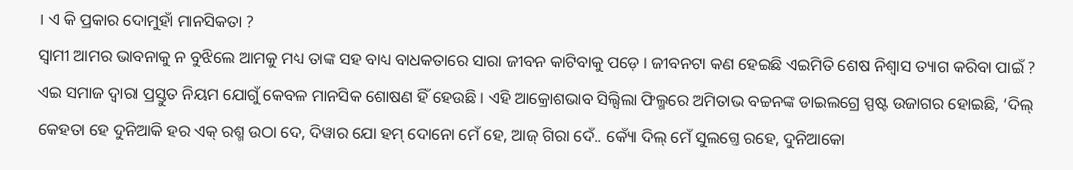। ଏ କି ପ୍ରକାର ଦୋମୁହାଁ ମାନସିକତା ?
ସ୍ୱାମୀ ଆମର ଭାବନାକୁ ନ ବୁଝିଲେ ଆମକୁ ମଧ୍ୟ ତାଙ୍କ ସହ ବାଧ୍ୟ ବାଧକତାରେ ସାରା ଜୀବନ କାଟିବାକୁ ପଡ଼େ । ଜୀବନଟା କଣ ହେଇଛି ଏଇମିତି ଶେଷ ନିଶ୍ୱାସ ତ୍ୟାଗ କରିବା ପାଇଁ ? ଏଇ ସମାଜ ଦ୍ୱାରା ପ୍ରସ୍ତୁତ ନିୟମ ଯୋଗୁଁ କେବଳ ମାନସିକ ଶୋଷଣ ହିଁ ହେଉଛି । ଏହି ଆକ୍ରୋଶଭାବ ସିଲ୍ସିଲା ଫିଲ୍ମରେ ଅମିତାଭ ବଚ୍ଚନଙ୍କ ଡାଇଲଗ୍ରେ ସ୍ପଷ୍ଟ ଉଜାଗର ହୋଇଛି, ‘ଦିଲ୍ କେହତା ହେ ଦୁନିଆକି ହର ଏକ୍ ରଶ୍ମ ଉଠା ଦେ, ଦିୱାର ଯୋ ହମ୍ ଦୋନୋ ମେଁ ହେ, ଆଜ୍ ଗିରା ଦେଁ.. କ୍ୟୋଁ ଦିଲ୍ ମେଁ ସୁଲଗ୍ତେ ରହେ, ଦୁନିଆକୋ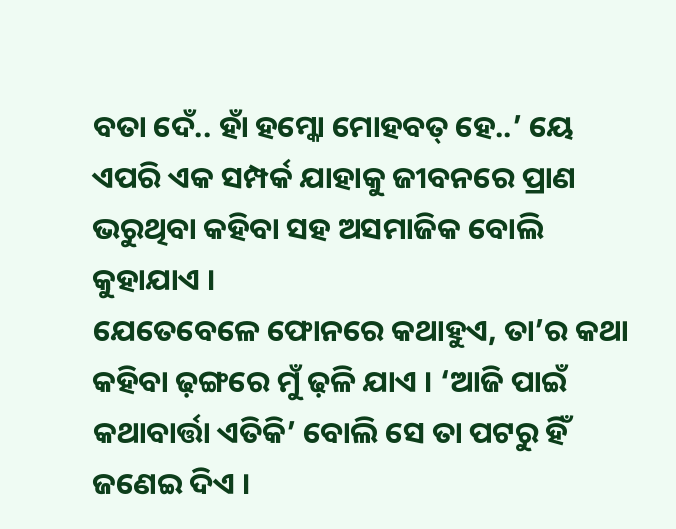ବତା ଦେଁ.. ହାଁ ହମ୍କୋ ମୋହବତ୍ ହେ..’ ୟେ ଏପରି ଏକ ସମ୍ପର୍କ ଯାହାକୁ ଜୀବନରେ ପ୍ରାଣ ଭରୁଥିବା କହିବା ସହ ଅସମାଜିକ ବୋଲି କୁହାଯାଏ ।
ଯେତେବେଳେ ଫୋନରେ କଥାହୁଏ, ତା’ର କଥା କହିବା ଢ଼ଙ୍ଗରେ ମୁଁ ଢ଼ଳି ଯାଏ । ‘ଆଜି ପାଇଁ କଥାବାର୍ତ୍ତା ଏତିକି’ ବୋଲି ସେ ତା ପଟରୁ ହିଁ ଜଣେଇ ଦିଏ ।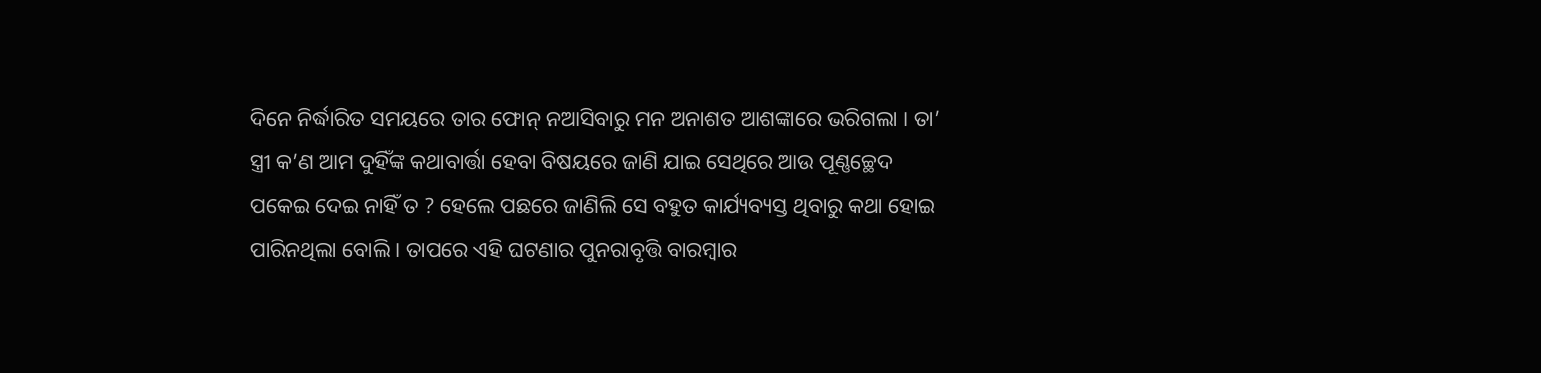ଦିନେ ନିର୍ଦ୍ଧାରିତ ସମୟରେ ତାର ଫୋନ୍ ନଆସିବାରୁ ମନ ଅନାଶତ ଆଶଙ୍କାରେ ଭରିଗଲା । ତା’ ସ୍ତ୍ରୀ କ’ଣ ଆମ ଦୁହିଁଙ୍କ କଥାବାର୍ତ୍ତା ହେବା ବିଷୟରେ ଜାଣି ଯାଇ ସେଥିରେ ଆଉ ପୂଣ୍ଣଚ୍ଛେଦ ପକେଇ ଦେଇ ନାହିଁ ତ ? ହେଲେ ପଛରେ ଜାଣିଲି ସେ ବହୁତ କାର୍ଯ୍ୟବ୍ୟସ୍ତ ଥିବାରୁ କଥା ହୋଇ ପାରିନଥିଲା ବୋଲି । ତାପରେ ଏହି ଘଟଣାର ପୁନରାବୃତ୍ତି ବାରମ୍ବାର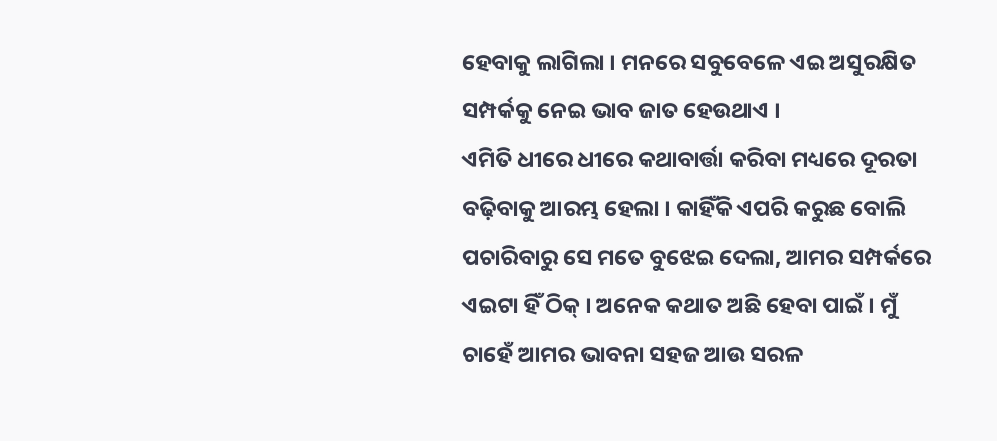ହେବାକୁ ଲାଗିଲା । ମନରେ ସବୁବେଳେ ଏଇ ଅସୁରକ୍ଷିତ ସମ୍ପର୍କକୁ ନେଇ ଭାବ ଜାତ ହେଉଥାଏ ।
ଏମିତି ଧୀରେ ଧୀରେ କଥାବାର୍ତ୍ତା କରିବା ମଧ୍ୟରେ ଦୂରତା ବଢ଼ିବାକୁ ଆରମ୍ଭ ହେଲା । କାହିଁକି ଏପରି କରୁଛ ବୋଲି ପଚାରିବାରୁ ସେ ମତେ ବୁଝେଇ ଦେଲା, ଆମର ସମ୍ପର୍କରେ ଏଇଟା ହିଁ ଠିକ୍ । ଅନେକ କଥାତ ଅଛି ହେବା ପାଇଁ । ମୁଁ ଚାହେଁ ଆମର ଭାବନା ସହଜ ଆଉ ସରଳ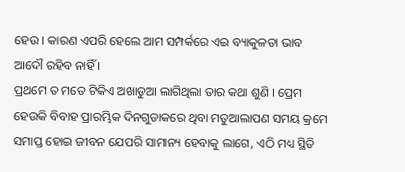ହେଉ । କାରଣ ଏପରି ହେଲେ ଆମ ସମ୍ପର୍କରେ ଏଇ ବ୍ୟାକୁଳତା ଭାବ ଆଦୌ ରହିବ ନାହିଁ ।
ପ୍ରଥମେ ତ ମତେ ଟିକିଏ ଅଖାଡୁଆ ଲାଗିଥିଲା ତାର କଥା ଶୁଣି । ପ୍ରେମ ହେଉକି ବିବାହ ପ୍ରାରମ୍ଭିକ ଦିନଗୁଡାକରେ ଥିବା ମତୁଆଲାପଣ ସମୟ କ୍ରମେ ସମାପ୍ତ ହୋଇ ଜୀବନ ଯେପରି ସାମାନ୍ୟ ହେବାକୁ ଲାଗେ, ଏଠି ମଧ୍ୟ ସ୍ଥିତି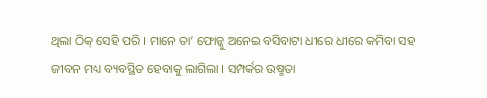ଥିଲା ଠିକ୍ ସେହି ପରି । ମାନେ ତା’ ଫୋନ୍କୁ ଅନେଇ ବସିବାଟା ଧୀରେ ଧୀରେ କମିବା ସହ ଜୀବନ ମଧ୍ୟ ବ୍ୟବସ୍ଥିତ ହେବାକୁ ଲାଗିଲା । ସମ୍ପର୍କର ଉଷ୍ମତା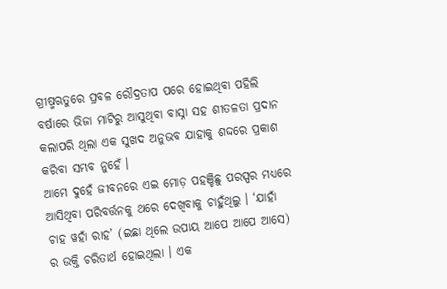ଗ୍ରୀଷ୍ମଋତୁରେ ପ୍ରବଳ ରୌଦ୍ରତାପ ପରେ ହୋଇଥିବା ପହିଲି ବର୍ଷାରେ ଭିଜା ମାଟିରୁ ଆସୁଥିବା ବାସ୍ନା ସହ ଶୀତଳତା ପ୍ରଦାନ କଲାପରି ଥିଲା ଏକ ସୁଖଦ ଅନୁଭବ ଯାହାକୁ ଶଦ୍ଦରେ ପ୍ରକାଶ କରିବା ସମ୍ଭବ ନୁହେଁ ।
ଆମେ ଦୁହେଁ ଜୀବନରେ ଏଇ ମୋଡ଼ ପହଞ୍ଚିଛୁ ପରସ୍ପର ମଧ୍ୟରେ ଆସିଥିବା ପରିବର୍ତ୍ତନକୁ ଥରେ ଦେଖିବାକୁ ଚାହୁଁଥିଲୁ । ‘ଯାହାଁ ଚାହ ୱହାଁ ରାହ’ (ଇଛା ଥିଲେ ଉପାୟ ଆପେ ଆପେ ଆସେ) ର ଉକ୍ତି ଚରିତାର୍ଥ ହୋଇଥିଲା । ଏକ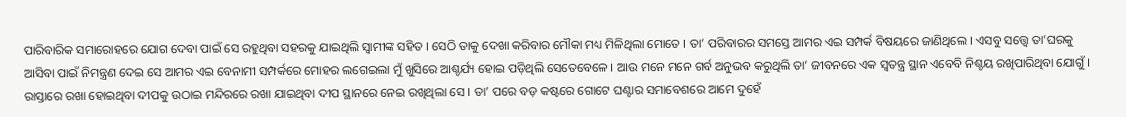ପାରିବାରିକ ସମାରୋହରେ ଯୋଗ ଦେବା ପାଇଁ ସେ ରହୁଥିବା ସହରକୁ ଯାଇଥିଲି ସ୍ୱାମୀଙ୍କ ସହିତ । ସେଠି ତାକୁ ଦେଖା କରିବାର ମୌକା ମଧ୍ୟ ମିଳିଥିଲା ମୋତେ । ତା’ ପରିବାରର ସମସ୍ତେ ଆମର ଏଇ ସମ୍ପର୍କ ବିଷୟରେ ଜାଣିଥିଲେ । ଏସବୁ ସତ୍ତ୍ବେ ତା’ଘରକୁ ଆସିବା ପାଇଁ ନିମନ୍ତ୍ରଣ ଦେଇ ସେ ଆମର ଏଇ ବେନାମୀ ସମ୍ପର୍କରେ ମୋହର ଲଗେଇଲା ମୁଁ ଖୁସିରେ ଆଶ୍ଚର୍ଯ୍ୟ ହୋଇ ପଡ଼ିଥିଲି ସେତେବେଳେ । ଆଉ ମନେ ମନେ ଗର୍ବ ଅନୁଭବ କରୁଥିଲି ତା’ ଜୀବନରେ ଏକ ସ୍ୱତନ୍ତ୍ର ସ୍ଥାନ ଏବେବି ନିଶ୍ଚୟ ରଖିପାରିଥିବା ଯୋଗୁଁ ।
ରାସ୍ତାରେ ରଖା ହୋଇଥିବା ଦୀପକୁ ଉଠାଇ ମନ୍ଦିରରେ ରଖା ଯାଇଥିବା ଦୀପ ସ୍ଥାନରେ ନେଇ ରଖିଥିଲା ସେ । ତା’ ପରେ ବଡ଼ କଷ୍ଟରେ ଗୋଟେ ଘଣ୍ଟାର ସମାବେଶରେ ଆମେ ଦୁହେଁ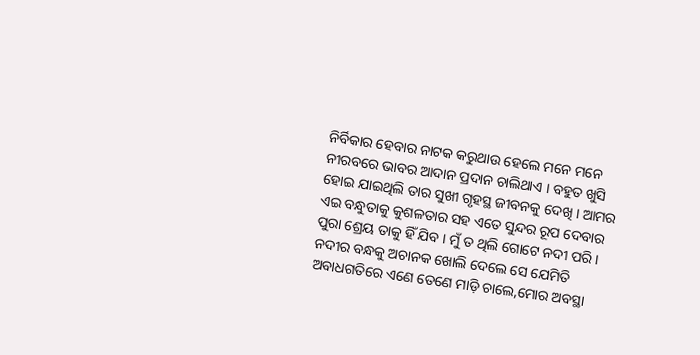ନିର୍ବିକାର ହେବାର ନାଟକ କରୁଥାଉ ହେଲେ ମନେ ମନେ ନୀରବରେ ଭାବର ଆଦାନ ପ୍ରଦାନ ଚାଲିଥାଏ । ବହୁତ ଖୁସି ହୋଇ ଯାଇଥିଲି ତାର ସୁଖୀ ଗୃହସ୍ଥ ଜୀବନକୁ ଦେଖି । ଆମର ଏଇ ବନ୍ଧୁତାକୁ କୁଶଳତାର ସହ ଏତେ ସୁନ୍ଦର ରୂପ ଦେବାର ପୁରା ଶ୍ରେୟ ତାକୁ ହିଁ ଯିବ । ମୁଁ ତ ଥିଲି ଗୋଟେ ନଦୀ ପରି । ନଦୀର ବନ୍ଧକୁ ଅଚାନକ ଖୋଲି ଦେଲେ ସେ ଯେମିତି ଅବାଧଗତିରେ ଏଣେ ତେଣେ ମାଡ଼ି ଚାଲେ,ମୋର ଅବସ୍ଥା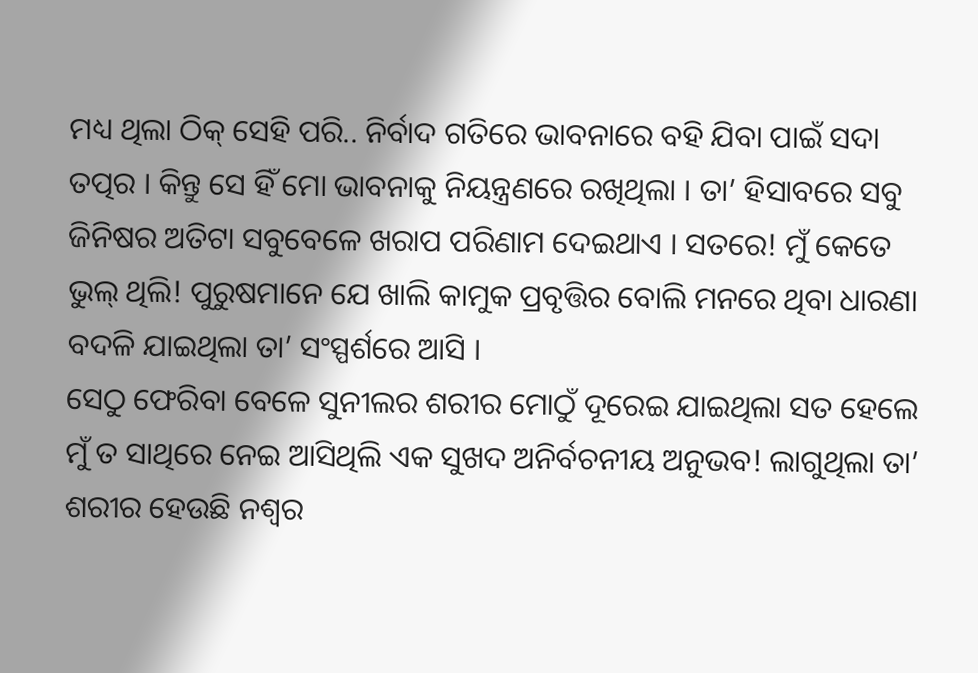ମଧ୍ୟ ଥିଲା ଠିକ୍ ସେହି ପରି.. ନିର୍ବାଦ ଗତିରେ ଭାବନାରେ ବହି ଯିବା ପାଇଁ ସଦା ତତ୍ପର । କିନ୍ତୁ ସେ ହିଁ ମୋ ଭାବନାକୁ ନିୟନ୍ତ୍ରଣରେ ରଖିଥିଲା । ତା’ ହିସାବରେ ସବୁ ଜିନିଷର ଅତିଟା ସବୁବେଳେ ଖରାପ ପରିଣାମ ଦେଇଥାଏ । ସତରେ! ମୁଁ କେତେ ଭୁଲ୍ ଥିଲି! ପୁରୁଷମାନେ ଯେ ଖାଲି କାମୁକ ପ୍ରବୃତ୍ତିର ବୋଲି ମନରେ ଥିବା ଧାରଣା ବଦଳି ଯାଇଥିଲା ତା’ ସଂସ୍ପର୍ଶରେ ଆସି ।
ସେଠୁ ଫେରିବା ବେଳେ ସୁନୀଲର ଶରୀର ମୋଠୁଁ ଦୂରେଇ ଯାଇଥିଲା ସତ ହେଲେ ମୁଁ ତ ସାଥିରେ ନେଇ ଆସିଥିଲି ଏକ ସୁଖଦ ଅନିର୍ବଚନୀୟ ଅନୁଭବ! ଲାଗୁଥିଲା ତା’ ଶରୀର ହେଉଛି ନଶ୍ୱର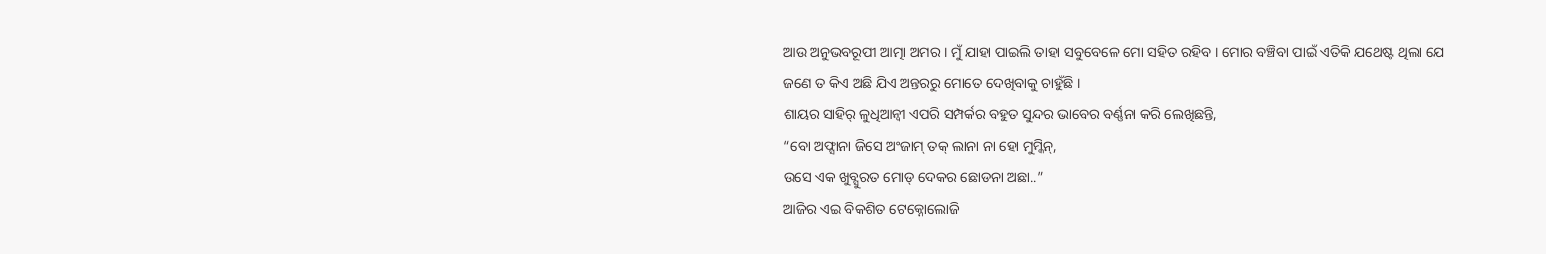ଆଉ ଅନୁଭବରୂପୀ ଆତ୍ମା ଅମର । ମୁଁ ଯାହା ପାଇଲି ତାହା ସବୁବେଳେ ମୋ ସହିତ ରହିବ । ମୋର ବଞ୍ଚିବା ପାଇଁ ଏତିକି ଯଥେଷ୍ଟ ଥିଲା ଯେ ଜଣେ ତ କିଏ ଅଛି ଯିଏ ଅନ୍ତରରୁ ମୋତେ ଦେଖିବାକୁ ଚାହୁଁଛି ।
ଶାୟର ସାହିର୍ ଳୁଧିଆନ୍ବୀ ଏପରି ସମ୍ପର୍କର ବହୁତ ସୁନ୍ଦର ଭାବେର ବର୍ଣ୍ଣନା କରି ଲେଖିଛନ୍ତି,
“ବୋ ଅଫ୍ସାନା ଜିସେ ଅଂଜାମ୍ ତକ୍ ଲାନା ନା ହୋ ମୁମ୍କିନ୍,
ଉସେ ଏକ ଖୁବ୍ସୁରତ ମୋଡ୍ ଦେକର ଛୋଡନା ଅଛା..”
ଆଜିର ଏଇ ବିକଶିତ ଟେକ୍ନୋଲୋଜି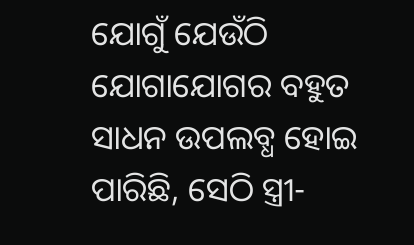ଯୋଗୁଁ ଯେଉଁଠି ଯୋଗାଯୋଗର ବହୁତ ସାଧନ ଉପଲବ୍ଧ ହୋଇ ପାରିଛି, ସେଠି ସ୍ତ୍ରୀ-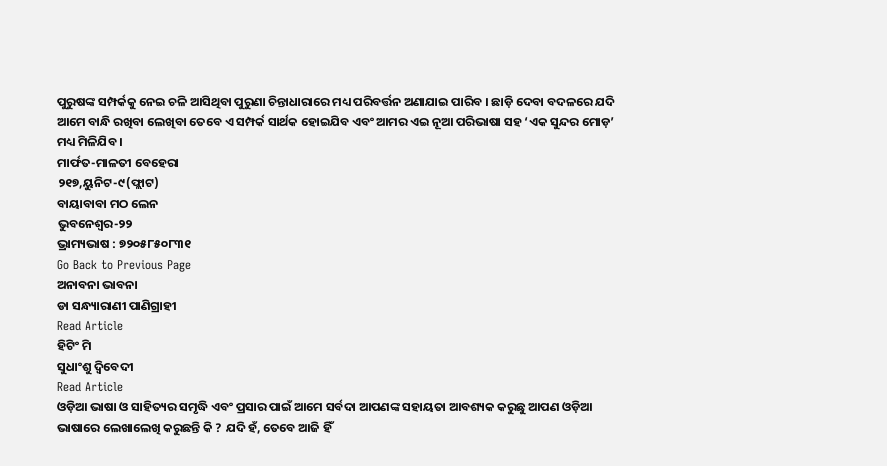ପୁରୁଷଙ୍କ ସମ୍ପର୍କକୁ ନେଇ ଚଳି ଆସିଥିବା ପୁରୁଣା ଚିନ୍ତାଧାରାରେ ମଧ୍ୟ ପରିବର୍ତ୍ତନ ଅଣାଯାଇ ପାରିବ । ଛାଡ଼ି ଦେବା ବଦଳରେ ଯଦି ଆମେ ବାନ୍ଧି ରଖିବା ଲେଖିବା ତେବେ ଏ ସମ୍ପର୍କ ସାର୍ଥକ ହୋଇଯିବ ଏବଂ ଆମର ଏଇ ନୂଆ ପରିଭାଷା ସହ ‘ଏକ ସୁନ୍ଦର ମୋଡ଼’ ମଧ୍ୟ ମିଳିଯିବ ।
ମାର୍ଫତ-ମାଳତୀ ବେହେରା
୨୧୭,ୟୁନିଟ-୯(ଫ୍ଲାଟ)
ବାୟାବାବା ମଠ ଲେନ
ଭୁବନେଶ୍ୱର-୨୨
ଭ୍ରାମ୍ୟଭାଷ : ୭୨୦୫୮୫୦୮୩୧
Go Back to Previous Page
ଅନାବନା ଭାବନା
ଡା ସନ୍ଧ୍ୟାରାଣୀ ପାଣିଗ୍ରାହୀ
Read Article
ହିଟିଂ ମି
ସୁଧାଂଶୁ ଦ୍ବିବେଦୀ
Read Article
ଓଡ଼ିଆ ଭାଷା ଓ ସାହିତ୍ୟର ସମୃଦ୍ଧି ଏବଂ ପ୍ରସାର ପାଇଁ ଆମେ ସର୍ବଦା ଆପଣଙ୍କ ସହାୟତା ଆବଶ୍ୟକ କରୁଛୁ ଆପଣ ଓଡ଼ିଆ ଭାଷାରେ ଲେଖାଲେଖି କରୁଛନ୍ତି କି ? ଯଦି ହଁ, ତେବେ ଆଜି ହିଁ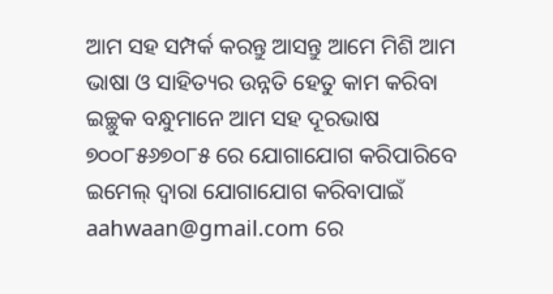ଆମ ସହ ସମ୍ପର୍କ କରନ୍ତୁ ଆସନ୍ତୁ ଆମେ ମିଶି ଆମ ଭାଷା ଓ ସାହିତ୍ୟର ଉନ୍ନତି ହେତୁ କାମ କରିବା
ଇଚ୍ଛୁକ ବନ୍ଧୁମାନେ ଆମ ସହ ଦୂରଭାଷ ୭୦୦୮୫୬୭୦୮୫ ରେ ଯୋଗାଯୋଗ କରିପାରିବେ
ଇମେଲ୍ ଦ୍ବାରା ଯୋଗାଯୋଗ କରିବାପାଇଁ aahwaan@gmail.com ରେ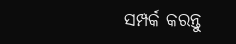ସମ୍ପର୍କ କରନ୍ତୁ